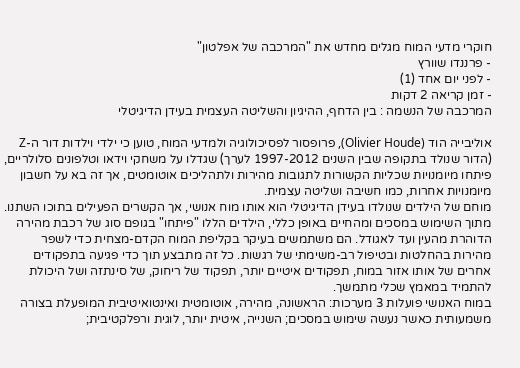חוקרי מדעי המוח מגלים מחדש את "המרכבה של אפלטון"
- פרננדו שוורץ
- לפני יום אחד (1)
- זמן קריאה 2 דקות
המרכבה של הנשמה : בין הדחף, ההיגיון והשליטה העצמית בעידן הדיגיטלי

אוליבייה הוד (Olivier Houde), פרופסור לפסיכולוגיה ולמדעי המוח, טוען כי ילדי וילדות דור ה-Z (הדור שנולד בתקופה שבין השנים 1997-2012 לערך) שגדלו על משחקי וידאו וטלפונים סלולריים, פיתחו מיומנויות שכליות הקשורות לתגובות מהירות ולתהליכים אוטומטים, אך זה בא על חשבון מיומנויות אחרות, כמו חשיבה ושליטה עצמית.
מוחם של הילדים שנולדו בעידן הדיגיטלי הוא אותו מוח אנושי, אך הקשרים הפעילים בתוכו השתנו. מתוך השימוש במסכים ומהחיים באופן כללי, הילדים הללו "פיתחו" בגופם סוג של רכבת מהירה הדוהרת מהעין ועד לאגודל. הם משתמשים בעיקר בקליפת המוח הקדם-מצחית כדי לשפר מהירות בהחלטות ובטיפול רב-משימתי של רגשות. כל זה מתבצע תוך כדי פגיעה בתפקודים אחרים של אותו אזור במוח, תפקודים איטיים יותר, תפקוד של ריחוק, של סינתזה ושל היכולת להתמיד במאמץ שכלי מתמשך.
במוח האנושי פועלות 3 מערכות: הראשונה, מהירה, אוטומטית ואינטואיטיבית המופעלת בצורה משמעותית כאשר נעשה שימוש במסכים; השנייה, איטית יותר, לוגית ורפלקטיבית;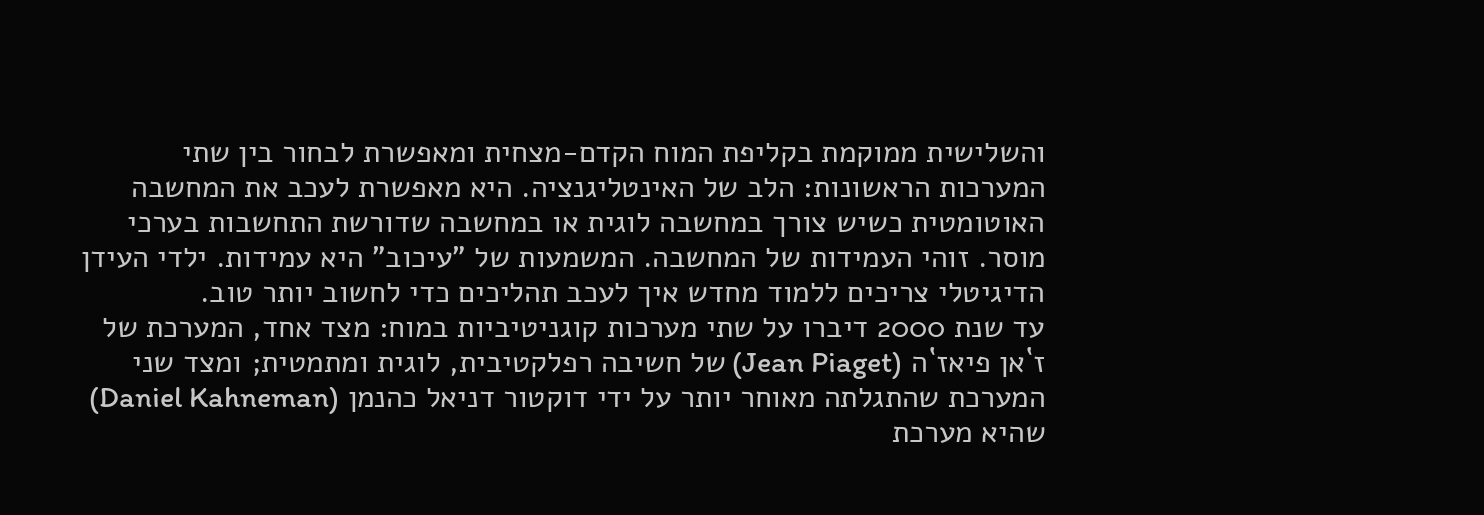והשלישית ממוקמת בקליפת המוח הקדם-מצחית ומאפשרת לבחור בין שתי המערכות הראשונות: הלב של האינטליגנציה. היא מאפשרת לעכב את המחשבה האוטומטית כשיש צורך במחשבה לוגית או במחשבה שדורשת התחשבות בערכי מוסר. זוהי העמידות של המחשבה. המשמעות של "עיכוב" היא עמידות. ילדי העידן הדיגיטלי צריכים ללמוד מחדש איך לעכב תהליכים כדי לחשוב יותר טוב.
עד שנת 2000 דיברו על שתי מערכות קוגניטיביות במוח: מצד אחד, המערכת של ז`אן פיאז`ה (Jean Piaget) של חשיבה רפלקטיבית, לוגית ומתמטית; ומצד שני המערכת שהתגלתה מאוחר יותר על ידי דוקטור דניאל כהנמן (Daniel Kahneman) שהיא מערכת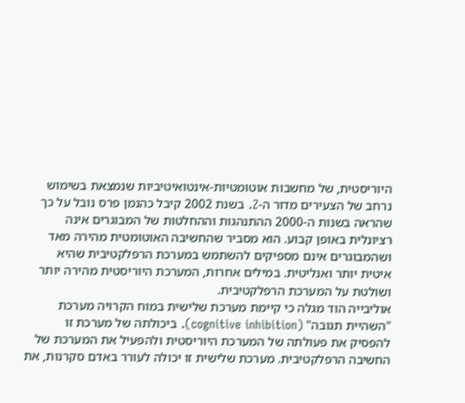היוריסטית, של מחשבות אוטומטיות-אינטואיטיביות שנמצאת בשימוש נרחב של הצעירים מדור ה-Z. בשנת 2002 קיבל כהנמן פרס נובל על כך שהראה בשנות ה-2000 ההתנהגות וההחלטות של המבוגרים אינה רציונלית באופן קבוע. הוא מסביר שהחשיבה האוטומטית מהירה מאד ושהמבוגרים אינם מספיקים להשתמש במערכת הרפלקטיבית שהיא איטית יותר ואנליטית. במילים אחרות, המערכת היוריסטית מהירה יותר ושולטת על המערכת הרפלקטיבית.
אוליבייה הוד מגלה כי קיימת מערכת שלישית במוח הקרויה מערכת "השהיית תגובה" (cognitive inhibition). ביכולתה של מערכת זו להפסיק את פעולתה של המערכת היוריסטית ולהפעיל את המערכת של החשיבה הרפלקטיבית. מערכת שלישית זו יכולה לעורר באדם סקרנות, את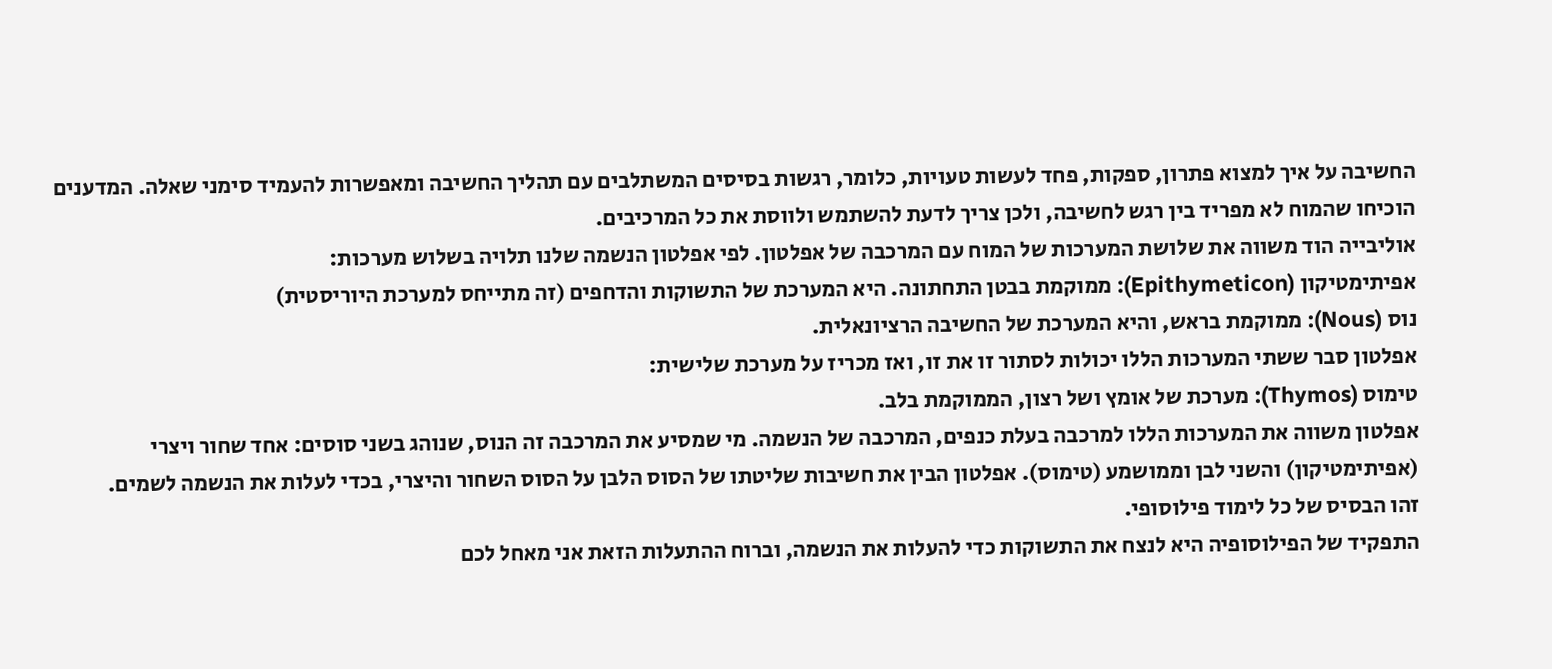החשיבה על איך למצוא פתרון, ספקות, פחד לעשות טעויות, כלומר, רגשות בסיסים המשתלבים עם תהליך החשיבה ומאפשרות להעמיד סימני שאלה. המדענים הוכיחו שהמוח לא מפריד בין רגש לחשיבה, ולכן צריך לדעת להשתמש ולווסת את כל המרכיבים.
אוליבייה הוד משווה את שלושת המערכות של המוח עם המרכבה של אפלטון. לפי אפלטון הנשמה שלנו תלויה בשלוש מערכות:
אפיתימטיקון (Epithymeticon): ממוקמת בבטן התחתונה. היא המערכת של התשוקות והדחפים (זה מתייחס למערכת היוריסטית)
נוס (Nous): ממוקמת בראש, והיא המערכת של החשיבה הרציונאלית.
אפלטון סבר ששתי המערכות הללו יכולות לסתור זו את זו, ואז מכריז על מערכת שלישית:
טימוס (Thymos): מערכת של אומץ ושל רצון, הממוקמת בלב.
אפלטון משווה את המערכות הללו למרכבה בעלת כנפים, המרכבה של הנשמה. מי שמסיע את המרכבה זה הנוס, שנוהג בשני סוסים: אחד שחור ויצרי (אפיתימטיקון) והשני לבן וממושמע (טימוס). אפלטון הבין את חשיבות שליטתו של הסוס הלבן על הסוס השחור והיצרי, בכדי לעלות את הנשמה לשמים.
זהו הבסיס של כל לימוד פילוסופי.
התפקיד של הפילוסופיה היא לנצח את התשוקות כדי להעלות את הנשמה, וברוח ההתעלות הזאת אני מאחל לכם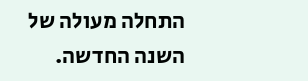התחלה מעולה של השנה החדשה.